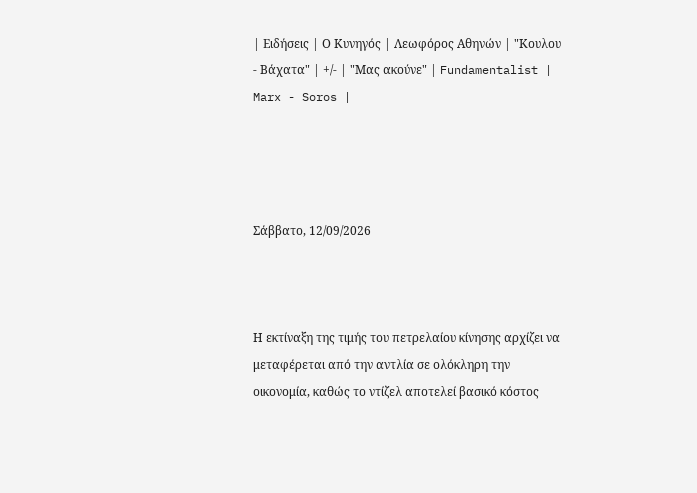| Ειδήσεις | Ο Κυνηγός | Λεωφόρος Αθηνών | "Κουλου - Βάχατα" | +/- | "Μας ακούνε" | Fundamentalist | Marx - Soros |




Σάββατο, 12/09/2026



Η εκτίναξη της τιμής του πετρελαίου κίνησης αρχίζει να μεταφέρεται από την αντλία σε ολόκληρη την οικονομία, καθώς το ντίζελ αποτελεί βασικό κόστος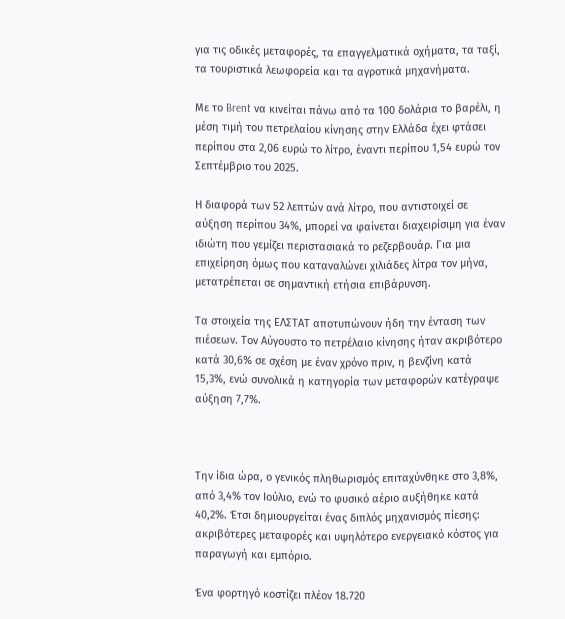για τις οδικές μεταφορές, τα επαγγελματικά οχήματα, τα ταξί, τα τουριστικά λεωφορεία και τα αγροτικά μηχανήματα.

Με το Brent να κινείται πάνω από τα 100 δολάρια το βαρέλι, η μέση τιμή του πετρελαίου κίνησης στην Ελλάδα έχει φτάσει περίπου στα 2,06 ευρώ το λίτρο, έναντι περίπου 1,54 ευρώ τον Σεπτέμβριο του 2025.

Η διαφορά των 52 λεπτών ανά λίτρο, που αντιστοιχεί σε αύξηση περίπου 34%, μπορεί να φαίνεται διαχειρίσιμη για έναν ιδιώτη που γεμίζει περιστασιακά το ρεζερβουάρ. Για μια επιχείρηση όμως που καταναλώνει χιλιάδες λίτρα τον μήνα, μετατρέπεται σε σημαντική ετήσια επιβάρυνση.

Τα στοιχεία της ΕΛΣΤΑΤ αποτυπώνουν ήδη την ένταση των πιέσεων. Τον Αύγουστο το πετρέλαιο κίνησης ήταν ακριβότερο κατά 30,6% σε σχέση με έναν χρόνο πριν, η βενζίνη κατά 15,3%, ενώ συνολικά η κατηγορία των μεταφορών κατέγραψε αύξηση 7,7%.



Την ίδια ώρα, ο γενικός πληθωρισμός επιταχύνθηκε στο 3,8%, από 3,4% τον Ιούλιο, ενώ το φυσικό αέριο αυξήθηκε κατά 40,2%. Έτσι δημιουργείται ένας διπλός μηχανισμός πίεσης: ακριβότερες μεταφορές και υψηλότερο ενεργειακό κόστος για παραγωγή και εμπόριο.

Ένα φορτηγό κοστίζει πλέον 18.720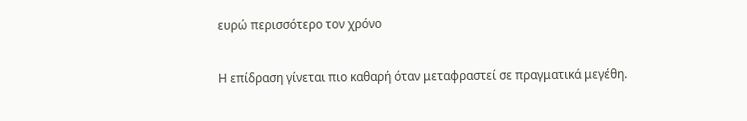ευρώ περισσότερο τον χρόνο

Η επίδραση γίνεται πιο καθαρή όταν μεταφραστεί σε πραγματικά μεγέθη.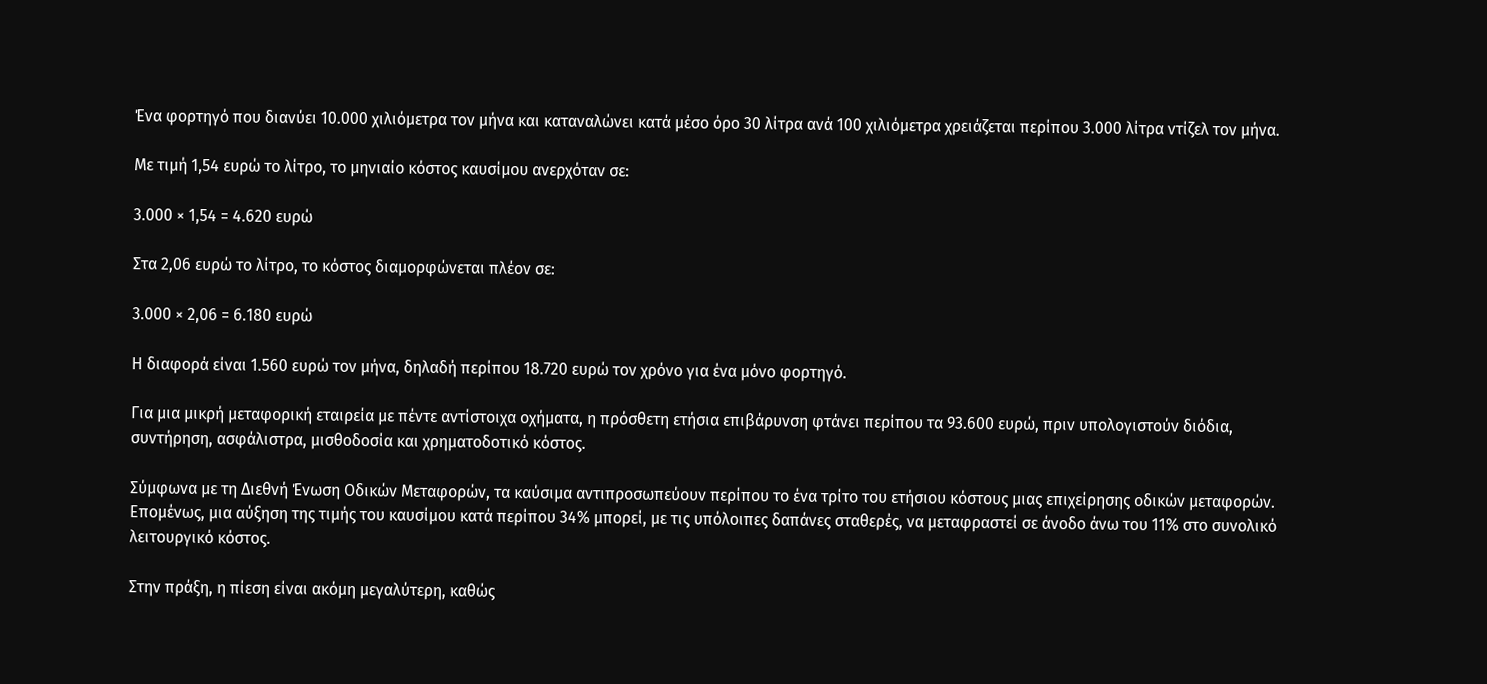Ένα φορτηγό που διανύει 10.000 χιλιόμετρα τον μήνα και καταναλώνει κατά μέσο όρο 30 λίτρα ανά 100 χιλιόμετρα χρειάζεται περίπου 3.000 λίτρα ντίζελ τον μήνα.

Με τιμή 1,54 ευρώ το λίτρο, το μηνιαίο κόστος καυσίμου ανερχόταν σε:

3.000 × 1,54 = 4.620 ευρώ

Στα 2,06 ευρώ το λίτρο, το κόστος διαμορφώνεται πλέον σε:

3.000 × 2,06 = 6.180 ευρώ

Η διαφορά είναι 1.560 ευρώ τον μήνα, δηλαδή περίπου 18.720 ευρώ τον χρόνο για ένα μόνο φορτηγό.

Για μια μικρή μεταφορική εταιρεία με πέντε αντίστοιχα οχήματα, η πρόσθετη ετήσια επιβάρυνση φτάνει περίπου τα 93.600 ευρώ, πριν υπολογιστούν διόδια, συντήρηση, ασφάλιστρα, μισθοδοσία και χρηματοδοτικό κόστος.

Σύμφωνα με τη Διεθνή Ένωση Οδικών Μεταφορών, τα καύσιμα αντιπροσωπεύουν περίπου το ένα τρίτο του ετήσιου κόστους μιας επιχείρησης οδικών μεταφορών. Επομένως, μια αύξηση της τιμής του καυσίμου κατά περίπου 34% μπορεί, με τις υπόλοιπες δαπάνες σταθερές, να μεταφραστεί σε άνοδο άνω του 11% στο συνολικό λειτουργικό κόστος.

Στην πράξη, η πίεση είναι ακόμη μεγαλύτερη, καθώς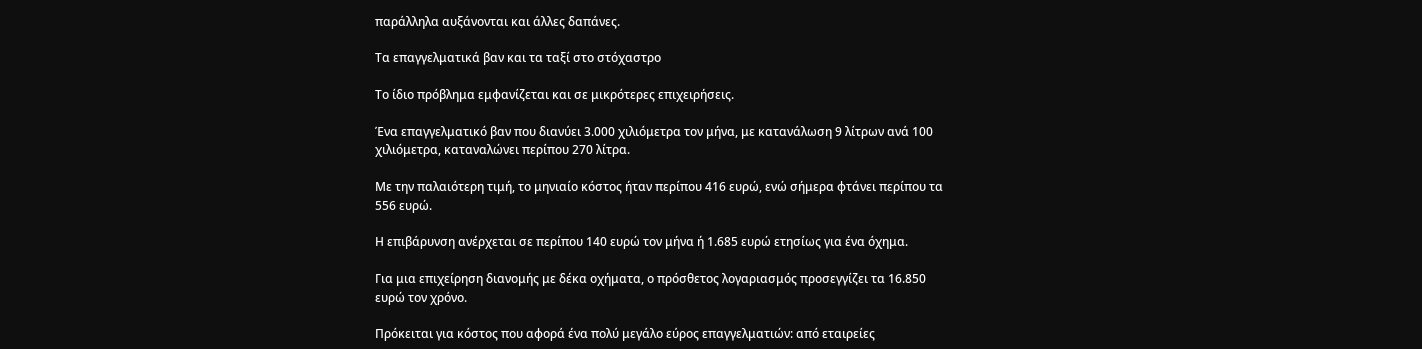παράλληλα αυξάνονται και άλλες δαπάνες.

Τα επαγγελματικά βαν και τα ταξί στο στόχαστρο

Το ίδιο πρόβλημα εμφανίζεται και σε μικρότερες επιχειρήσεις.

Ένα επαγγελματικό βαν που διανύει 3.000 χιλιόμετρα τον μήνα, με κατανάλωση 9 λίτρων ανά 100 χιλιόμετρα, καταναλώνει περίπου 270 λίτρα.

Με την παλαιότερη τιμή, το μηνιαίο κόστος ήταν περίπου 416 ευρώ, ενώ σήμερα φτάνει περίπου τα 556 ευρώ.

Η επιβάρυνση ανέρχεται σε περίπου 140 ευρώ τον μήνα ή 1.685 ευρώ ετησίως για ένα όχημα.

Για μια επιχείρηση διανομής με δέκα οχήματα, ο πρόσθετος λογαριασμός προσεγγίζει τα 16.850 ευρώ τον χρόνο.

Πρόκειται για κόστος που αφορά ένα πολύ μεγάλο εύρος επαγγελματιών: από εταιρείες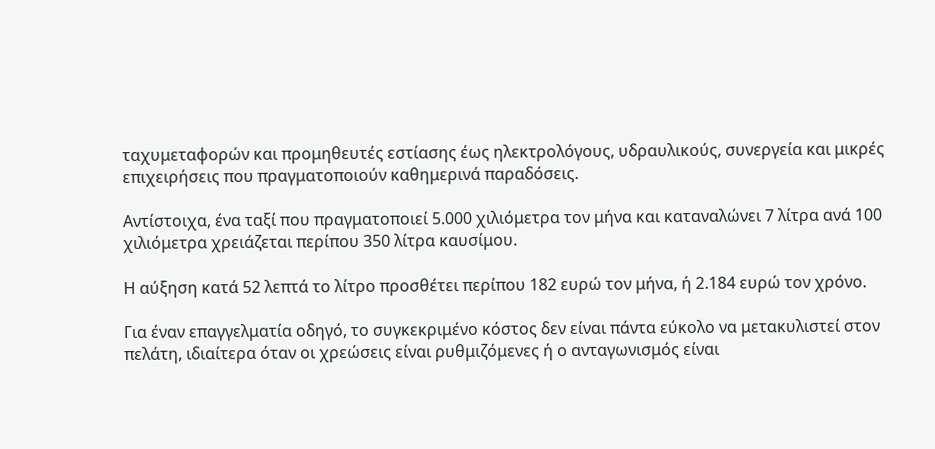ταχυμεταφορών και προμηθευτές εστίασης έως ηλεκτρολόγους, υδραυλικούς, συνεργεία και μικρές επιχειρήσεις που πραγματοποιούν καθημερινά παραδόσεις.

Αντίστοιχα, ένα ταξί που πραγματοποιεί 5.000 χιλιόμετρα τον μήνα και καταναλώνει 7 λίτρα ανά 100 χιλιόμετρα χρειάζεται περίπου 350 λίτρα καυσίμου.

Η αύξηση κατά 52 λεπτά το λίτρο προσθέτει περίπου 182 ευρώ τον μήνα, ή 2.184 ευρώ τον χρόνο.

Για έναν επαγγελματία οδηγό, το συγκεκριμένο κόστος δεν είναι πάντα εύκολο να μετακυλιστεί στον πελάτη, ιδιαίτερα όταν οι χρεώσεις είναι ρυθμιζόμενες ή ο ανταγωνισμός είναι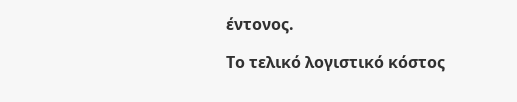έντονος.

Το τελικό λογιστικό κόστος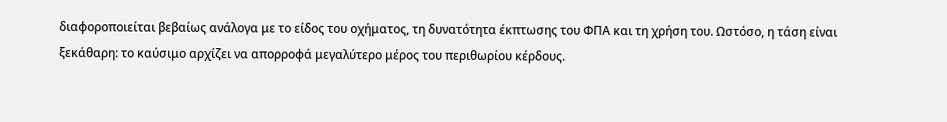διαφοροποιείται βεβαίως ανάλογα με το είδος του οχήματος, τη δυνατότητα έκπτωσης του ΦΠΑ και τη χρήση του. Ωστόσο, η τάση είναι ξεκάθαρη: το καύσιμο αρχίζει να απορροφά μεγαλύτερο μέρος του περιθωρίου κέρδους.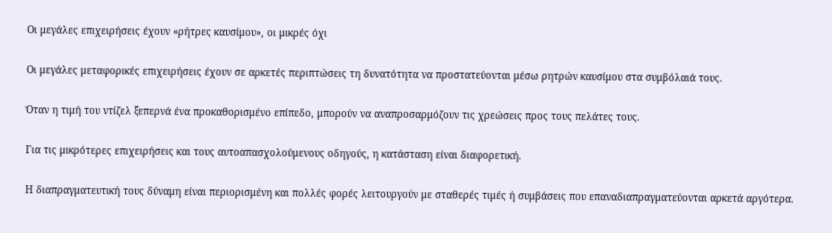Οι μεγάλες επιχειρήσεις έχουν «ρήτρες καυσίμου», οι μικρές όχι

Οι μεγάλες μεταφορικές επιχειρήσεις έχουν σε αρκετές περιπτώσεις τη δυνατότητα να προστατεύονται μέσω ρητρών καυσίμου στα συμβόλαιά τους.

Όταν η τιμή του ντίζελ ξεπερνά ένα προκαθορισμένο επίπεδο, μπορούν να αναπροσαρμόζουν τις χρεώσεις προς τους πελάτες τους.

Για τις μικρότερες επιχειρήσεις και τους αυτοαπασχολούμενους οδηγούς, η κατάσταση είναι διαφορετική.

Η διαπραγματευτική τους δύναμη είναι περιορισμένη και πολλές φορές λειτουργούν με σταθερές τιμές ή συμβάσεις που επαναδιαπραγματεύονται αρκετά αργότερα.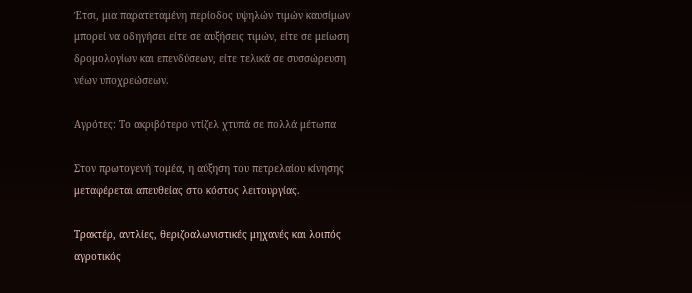Έτσι, μια παρατεταμένη περίοδος υψηλών τιμών καυσίμων μπορεί να οδηγήσει είτε σε αυξήσεις τιμών, είτε σε μείωση δρομολογίων και επενδύσεων, είτε τελικά σε συσσώρευση νέων υποχρεώσεων.

Αγρότες: Το ακριβότερο ντίζελ χτυπά σε πολλά μέτωπα

Στον πρωτογενή τομέα, η αύξηση του πετρελαίου κίνησης μεταφέρεται απευθείας στο κόστος λειτουργίας.

Τρακτέρ, αντλίες, θεριζοαλωνιστικές μηχανές και λοιπός αγροτικός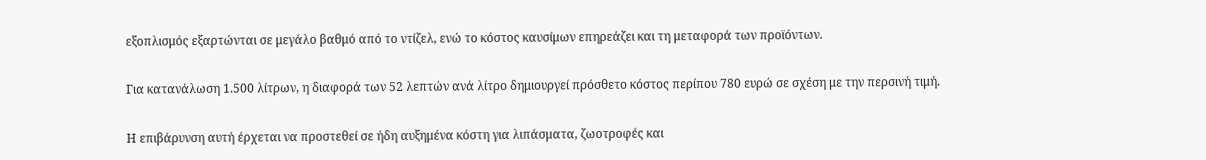εξοπλισμός εξαρτώνται σε μεγάλο βαθμό από το ντίζελ, ενώ το κόστος καυσίμων επηρεάζει και τη μεταφορά των προϊόντων.

Για κατανάλωση 1.500 λίτρων, η διαφορά των 52 λεπτών ανά λίτρο δημιουργεί πρόσθετο κόστος περίπου 780 ευρώ σε σχέση με την περσινή τιμή.

Η επιβάρυνση αυτή έρχεται να προστεθεί σε ήδη αυξημένα κόστη για λιπάσματα, ζωοτροφές και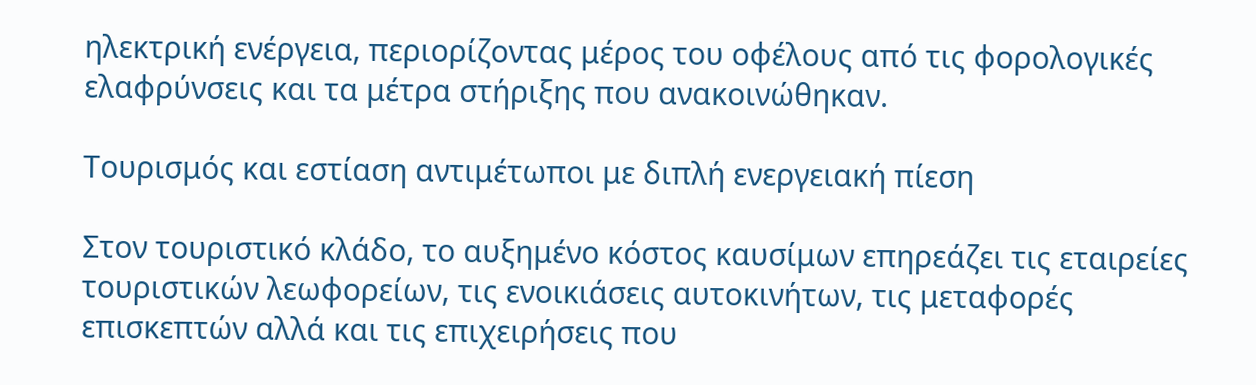ηλεκτρική ενέργεια, περιορίζοντας μέρος του οφέλους από τις φορολογικές ελαφρύνσεις και τα μέτρα στήριξης που ανακοινώθηκαν.

Τουρισμός και εστίαση αντιμέτωποι με διπλή ενεργειακή πίεση

Στον τουριστικό κλάδο, το αυξημένο κόστος καυσίμων επηρεάζει τις εταιρείες τουριστικών λεωφορείων, τις ενοικιάσεις αυτοκινήτων, τις μεταφορές επισκεπτών αλλά και τις επιχειρήσεις που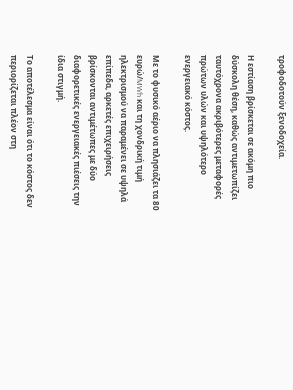τροφοδοτούν ξενοδοχεία.

Η εστίαση βρίσκεται σε ακόμη πιο δύσκολη θέση, καθώς αντιμετωπίζει ταυτόχρονα ακριβότερες μεταφορές πρώτων υλών και υψηλότερο ενεργειακό κόστος.

Με το φυσικό αέριο να πλησιάζει τα 80 ευρώ/MWh και τη χονδρική τιμή ηλεκτρισμού να παραμένει σε υψηλά επίπεδα, αρκετές επιχειρήσεις βρίσκονται αντιμέτωπες με δύο διαφορετικές ενεργειακές πιέσεις την ίδια στιγμή.

Το αποτέλεσμα είναι ότι το κόστος δεν περιορίζεται πλέον στη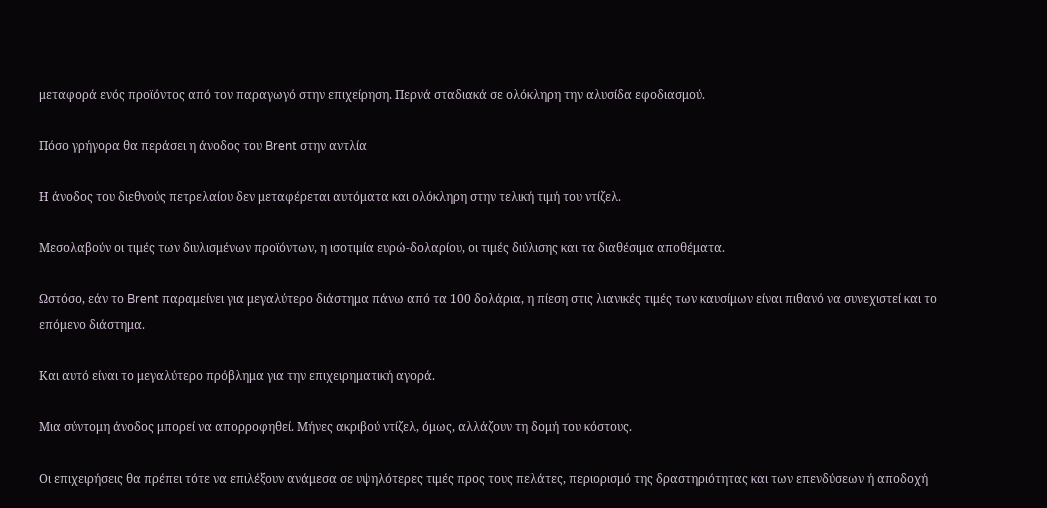μεταφορά ενός προϊόντος από τον παραγωγό στην επιχείρηση. Περνά σταδιακά σε ολόκληρη την αλυσίδα εφοδιασμού.

Πόσο γρήγορα θα περάσει η άνοδος του Brent στην αντλία

Η άνοδος του διεθνούς πετρελαίου δεν μεταφέρεται αυτόματα και ολόκληρη στην τελική τιμή του ντίζελ.

Μεσολαβούν οι τιμές των διυλισμένων προϊόντων, η ισοτιμία ευρώ-δολαρίου, οι τιμές διύλισης και τα διαθέσιμα αποθέματα.

Ωστόσο, εάν το Brent παραμείνει για μεγαλύτερο διάστημα πάνω από τα 100 δολάρια, η πίεση στις λιανικές τιμές των καυσίμων είναι πιθανό να συνεχιστεί και το επόμενο διάστημα.

Και αυτό είναι το μεγαλύτερο πρόβλημα για την επιχειρηματική αγορά.

Μια σύντομη άνοδος μπορεί να απορροφηθεί. Μήνες ακριβού ντίζελ, όμως, αλλάζουν τη δομή του κόστους.

Οι επιχειρήσεις θα πρέπει τότε να επιλέξουν ανάμεσα σε υψηλότερες τιμές προς τους πελάτες, περιορισμό της δραστηριότητας και των επενδύσεων ή αποδοχή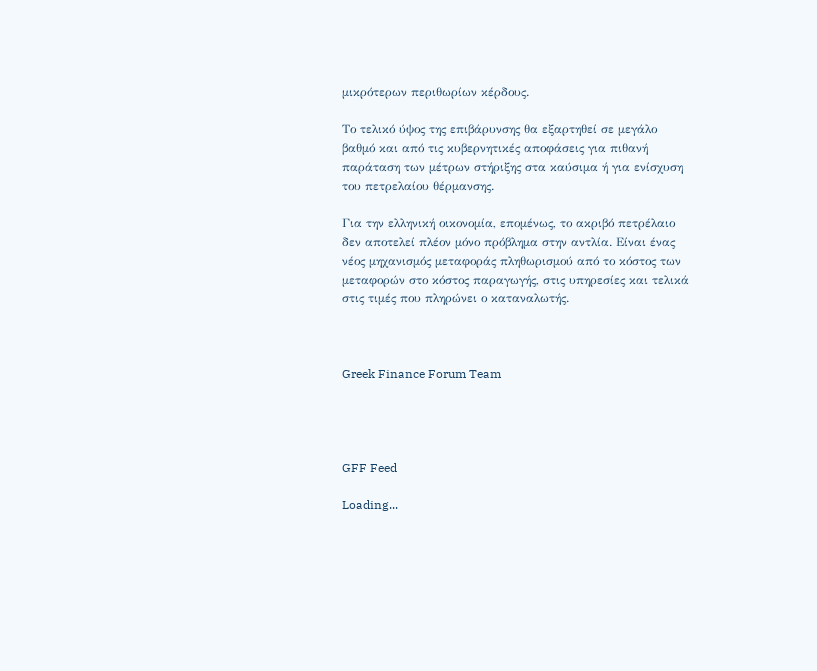μικρότερων περιθωρίων κέρδους.

Το τελικό ύψος της επιβάρυνσης θα εξαρτηθεί σε μεγάλο βαθμό και από τις κυβερνητικές αποφάσεις για πιθανή παράταση των μέτρων στήριξης στα καύσιμα ή για ενίσχυση του πετρελαίου θέρμανσης.

Για την ελληνική οικονομία, επομένως, το ακριβό πετρέλαιο δεν αποτελεί πλέον μόνο πρόβλημα στην αντλία. Είναι ένας νέος μηχανισμός μεταφοράς πληθωρισμού από το κόστος των μεταφορών στο κόστος παραγωγής, στις υπηρεσίες και τελικά στις τιμές που πληρώνει ο καταναλωτής.



Greek Finance Forum Team




GFF Feed

Loading...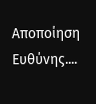Αποποίηση Ευθύνης....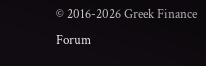© 2016-2026 Greek Finance Forum